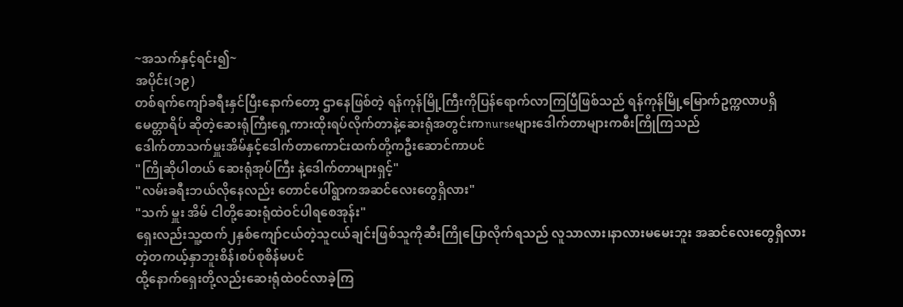~အသက်နှင့်ရင်း၍~
အပိုင်း(၁၉)
တစ်ရက်ကျော်ခရီးနှင်ပြီးနောက်တော့ ဌာနေဖြစ်တဲ့ ရန်ကုန်မြို့ကြီးကိုပြန်ရောက်လာကြပြီဖြစ်သည် ရန်ကုန်မြို့မြောက်ဥက္ကလာပရှိ မေတ္တာရိပ် ဆိုတဲ့ဆေးရုံကြီးရှေ့ကားထိုးရပ်လိုက်တာနဲ့ဆေးရုံအတွင်းကnurseများဒေါက်တာများကစီးကြိုကြသည်
ဒေါက်တာသက်မှူးအိမ်နှင့်ဒေါက်တာကောင်းထက်တို့ကဦးဆောင်ကာပင်
"ကြိုဆိုပါတယ် ဆေးရုံအုပ်ကြီး နဲ့ဒေါက်တာများရှင့်"
"လမ်းခရီးဘယ်လိုနေလည်း တောင်ပေါ်ရွာကအဆင်လေးတွေရှိလား"
"သက် မှူး အိမ် ငါတို့ဆေးရုံထဲဝင်ပါရစေအုန်း"
ရှေးလည်းသူ့ထက်၂နှစ်ကျော်ငယ်တဲ့သူငယ်ချင်းဖြစ်သူကိုဆီးကြိုပြောလိုက်ရသည် လူသာလား၊နာလားမမေးဘူး အဆင်လေးတွေရှိလားတဲ့တကယ့်နှာဘူးစိန်၊စပ်စုစိန်မပင်
ထို့နောက်ရှေးတို့လည်းဆေးရုံထဲဝင်လာခဲ့ကြ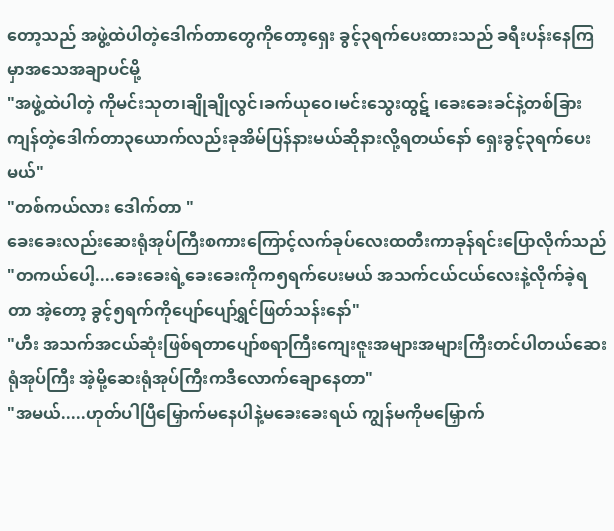တော့သည် အဖွဲ့ထဲပါတဲ့ဒေါက်တာတွေကိုတော့ရှေး ခွင့်၃ရက်ပေးထားသည် ခရီးပန်းနေကြမှာအသေအချာပင်မို့
"အဖွဲ့ထဲပါတဲ့ ကိုမင်းသုတ၊ချိုချိုလွင်၊ခက်ယုဝေ၊မင်းသွေးထွဋ် ၊ခေးခေးခင်နဲ့တစ်ခြားကျန်တဲ့ဒေါက်တာ၃ယောက်လည်းခုအိမ်ပြန်နားမယ်ဆိုနားလို့ရတယ်နော် ရှေးခွင့်၃ရက်ပေးမယ်"
"တစ်ကယ်လား ဒေါက်တာ "
ခေးခေးလည်းဆေးရုံအုပ်ကြီးစကားကြောင့်လက်ခုပ်လေးထတီးကာခုန်ရင်းပြောလိုက်သည်
"တကယ်ပေါ့....ခေးခေးရဲ့ခေးခေးကိုက၅ရက်ပေးမယ် အသက်ငယ်ငယ်လေးနဲ့လိုက်ခဲ့ရတာ အဲ့တော့ ခွင့်၅ရက်ကိုပျော်ပျော်ရွှင်ဖြတ်သန်းနော်"
"ဟီး အသက်အငယ်ဆုံးဖြစ်ရတာပျော်စရာကြီးကျေးဇူးအများအများကြီးတင်ပါတယ်ဆေးရုံအုပ်ကြီး အဲ့မို့ဆေးရုံအုပ်ကြီးကဒီလောက်ချောနေတာ"
"အမယ်.....ဟုတ်ပါပြီမြှောက်မနေပါနဲ့မခေးခေးရယ် ကျွန်မကိုမမြှောက်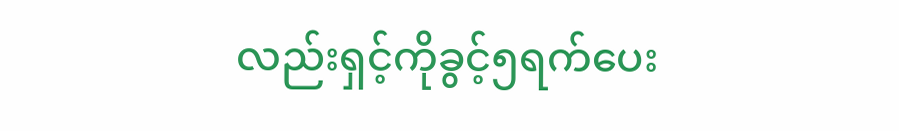လည်းရှင့်ကိုခွင့်၅ရက်ပေး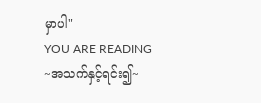မှာပါ"
YOU ARE READING
~အသက်နှင့်ရင်း၍~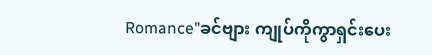Romance"ခင်ဗျား ကျုပ်ကိုကွာရှင်းပေး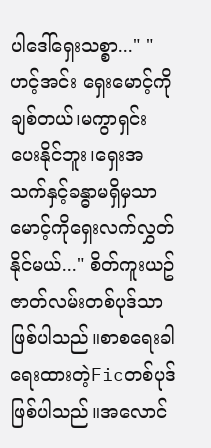ပါဒေါ်ရှေးသစ္စာ..." "ဟင့်အင်း ရှေးမောင့်ကိုချစ်တယ်၊မကွာရှင်းပေးနိုင်ဘူး၊ရှေးအသက်နှင့်ခန္ဓာမရှိမှသာမောင့်ကိုရှေးလက်လွှတ်နိုင်မယ်..." စိတ်ကူးယဥ်ဇာတ်လမ်းတစ်ပုဒ်သာဖြစ်ပါသည်။စာစရေးခါရေးထားတဲ့Ficတစ်ပုဒ်ဖြစ်ပါသည်။အလောင်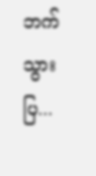ဘက်သွားပြ...